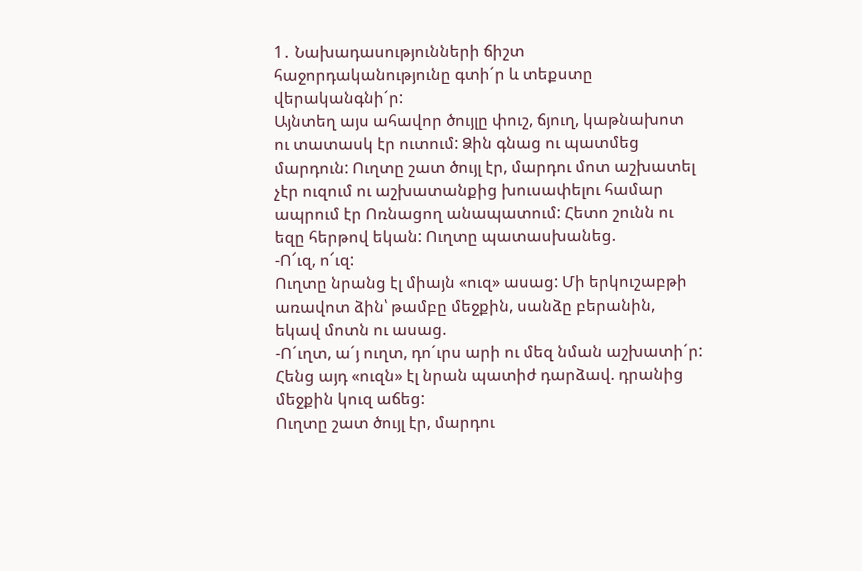1․ Նախադասությունների ճիշտ հաջորդականությունը գտի´ր և տեքստը վերականգնի´ր:
Այնտեղ այս ահավոր ծույլը փուշ, ճյուղ, կաթնախոտ ու տատասկ էր ուտում: Ձին գնաց ու պատմեց մարդուն: Ուղտը շատ ծույլ էր, մարդու մոտ աշխատել չէր ուզում ու աշխատանքից խուսափելու համար ապրում էր Ոռնացող անապատում: Հետո շունն ու եզը հերթով եկան: Ուղտը պատասխանեց.
-Ո՜ւզ, ո՜ւզ:
Ուղտը նրանց էլ միայն «ուզ» ասաց: Մի երկուշաբթի առավոտ ձին՝ թամբը մեջքին, սանձը բերանին, եկավ մոտն ու ասաց.
-Ո´ւղտ, ա´յ ուղտ, դո´ւրս արի ու մեզ նման աշխատի´ր:
Հենց այդ «ուզն» էլ նրան պատիժ դարձավ. դրանից մեջքին կուզ աճեց:
Ուղտը շատ ծույլ էր, մարդու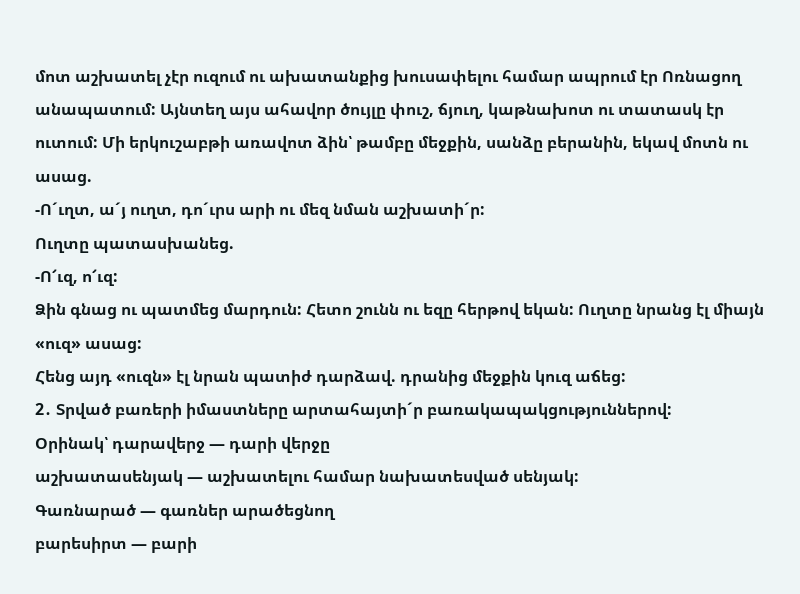մոտ աշխատել չէր ուզում ու ախատանքից խուսափելու համար ապրում էր Ոռնացող անապատում: Այնտեղ այս ահավոր ծույլը փուշ, ճյուղ, կաթնախոտ ու տատասկ էր ուտում: Մի երկուշաբթի առավոտ ձին՝ թամբը մեջքին, սանձը բերանին, եկավ մոտն ու ասաց.
-Ո´ւղտ, ա´յ ուղտ, դո´ւրս արի ու մեզ նման աշխատի´ր:
Ուղտը պատասխանեց.
-Ո՜ւզ, ո՜ւզ:
Ձին գնաց ու պատմեց մարդուն: Հետո շունն ու եզը հերթով եկան: Ուղտը նրանց էլ միայն «ուզ» ասաց:
Հենց այդ «ուզն» էլ նրան պատիժ դարձավ. դրանից մեջքին կուզ աճեց:
2․ Տրված բառերի իմաստները արտահայտի´ր բառակապակցություններով:
Օրինակ՝ դարավերջ — դարի վերջը
աշխատասենյակ — աշխատելու համար նախատեսված սենյակ:
Գառնարած — գառներ արածեցնող
բարեսիրտ — բարի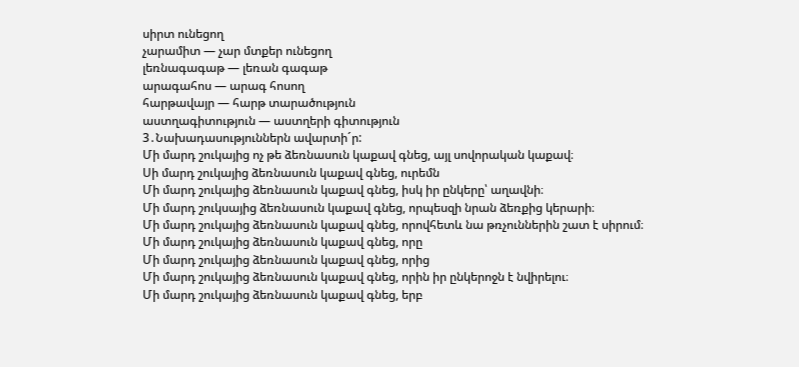սիրտ ունեցող
չարամիտ — չար մտքեր ունեցող
լեռնագագաթ — լեռան գագաթ
արագահոս — արագ հոսող
հարթավայր — հարթ տարածություն
աստղագիտություն — աստղերի գիտություն
3․Նախադասություններն ավարտի´ր:
Մի մարդ շուկայից ոչ թե ձեռնասուն կաքավ գնեց, այլ սովորական կաքավ։
Սի մարդ շուկայից ձեռնասուն կաքավ գնեց, ուրեմն
Մի մարդ շուկայից ձեռնասուն կաքավ գնեց, իսկ իր ընկերը՝ աղավնի։
Մի մարդ շուկսայից ձեռնասուն կաքավ գնեց, որպեսզի նրան ձեռքից կերարի։
Մի մարդ շուկայից ձեռնասուն կաքավ գնեց, որովհետև նա թռչուններին շատ է սիրում։
Մի մարդ շուկայից ձեռնասուն կաքավ գնեց, որը
Մի մարդ շուկայից ձեռնասուն կաքավ գնեց, որից
Մի մարդ շուկայից ձեռնասուն կաքավ գնեց, որին իր ընկերոջն է նվիրելու։
Մի մարդ շուկայից ձեռնասուն կաքավ գնեց, երբ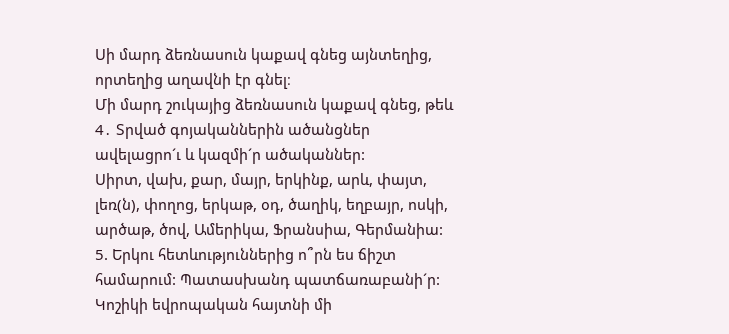Սի մարդ ձեռնասուն կաքավ գնեց այնտեղից, որտեղից աղավնի էր գնել։
Մի մարդ շուկայից ձեռնասուն կաքավ գնեց, թեև
4․ Տրված գոյականներին ածանցներ ավելացրո´ւ և կազմի´ր ածականներ:
Սիրտ, վախ, քար, մայր, երկինք, արև, փայտ, լեռ(ն), փողոց, երկաթ, օդ, ծաղիկ, եղբայր, ոսկի, արծաթ, ծով, Ամերիկա, Ֆրանսիա, Գերմանիա:
5. Երկու հետևություններից ո՞րն ես ճիշտ համարում: Պատասխանդ պատճառաբանի´ր:
Կոշիկի եվրոպական հայտնի մի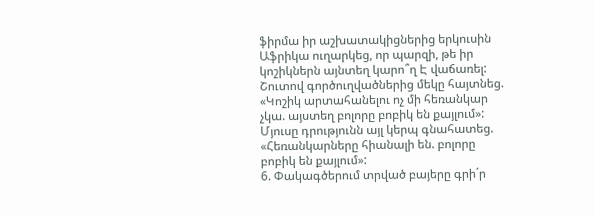ֆիրմա իր աշխատակիցներից երկուսին Աֆրիկա ուղարկեց, որ պարզի, թե իր կոշիկներն այնտեղ կարո՞ղ Է վաճառել: Շուտով գործուղվածներից մեկը հայտնեց. «Կոշիկ արտահանելու ոչ մի հեռանկար չկա. այստեղ բոլորը բոբիկ են քայլում»: Մյուսը դրությունն այլ կերպ գնահատեց. «Հեռանկարները հիանալի են. բոլորը բոբիկ են քայլում»:
6. Փակագծերում տրված բայերը գրի´ր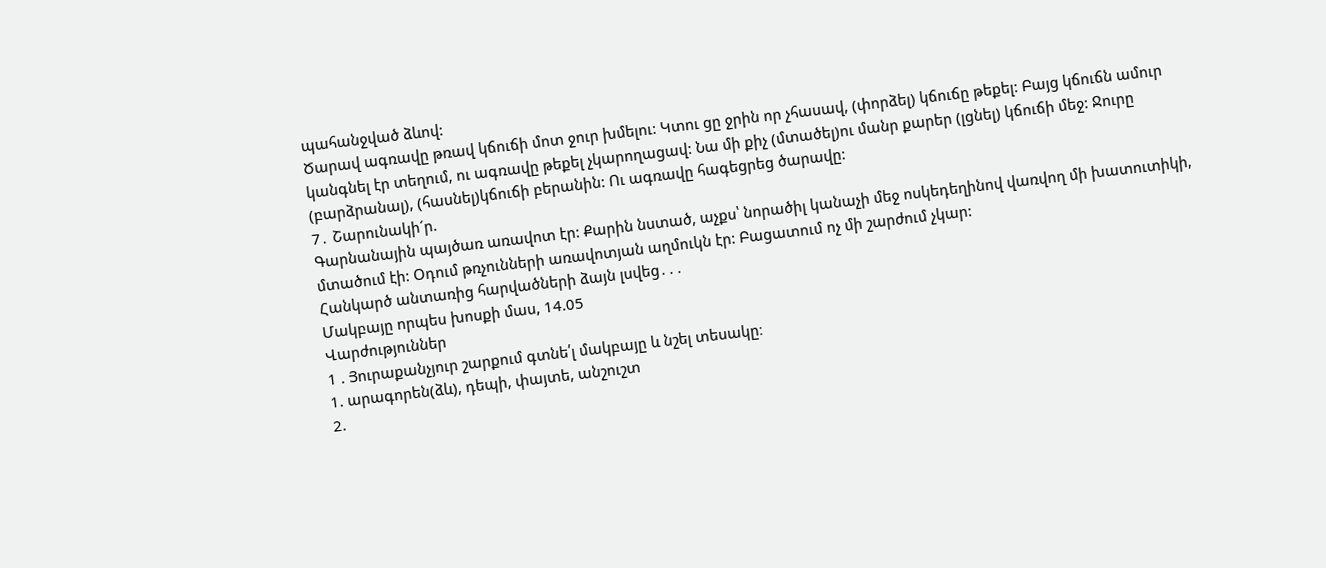պահանջված ձևով:
Ծարավ ագռավը թռավ կճուճի մոտ ջուր խմելու: Կտու ցը ջրին որ չհասավ, (փորձել) կճուճը թեքել: Բայց կճուճն ամուր կանգնել էր տեղում, ու ագռավը թեքել չկարողացավ: Նա մի քիչ (մտածել)ու մանր քարեր (լցնել) կճուճի մեջ: Ջուրը (բարձրանալ), (հասնել)կճուճի բերանին: Ու ագռավը հագեցրեց ծարավը:
7․ Շարունակի´ր.
Գարնանային պայծառ առավոտ էր: Քարին նստած, աչքս՝ նորածիլ կանաչի մեջ ոսկեդեղինով վառվող մի խատուտիկի, մտածում էի: Օդում թռչունների առավոտյան աղմուկն էր: Բացատում ոչ մի շարժում չկար:
Հանկարծ անտառից հարվածների ձայն լսվեց․․․
Մակբայը որպես խոսքի մաս, 14.05
Վարժություններ
1 . Յուրաքանչյուր շարքում գտնե՛լ մակբայը և նշել տեսակը։
1. արագորեն(ձև), դեպի, փայտե, անշուշտ
2.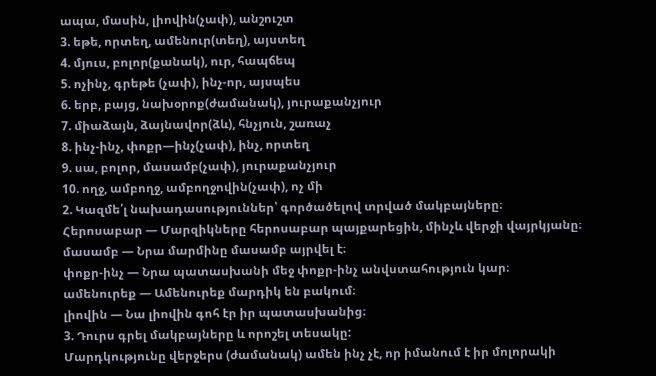ապա, մասին, լիովին(չափ), անշուշտ
3. եթե, որտեղ, ամենուր(տեղ), այստեղ
4. մյուս, բոլոր(քանակ), ուր, հապճեպ
5. ոչինչ, գրեթե (չափ), ինչ-որ, այսպես
6. երբ, բայց, նախօրոք(ժամանակ), յուրաքանչյուր
7. միաձայն, ձայնավոր(ձև), հնչյուն, շառաչ
8. ինչ-ինչ, փոքր—ինչ(չափ), ինչ, որտեղ
9. սա, բոլոր, մասամբ(չափ), յուրաքանչյուր
10. ողջ, ամբողջ, ամբողջովին(չափ), ոչ մի
2. Կազմե՛լ նախադասություններ՝ գործածելով տրված մակբայները։
Հերոսաբար — Մարզիկները հերոսաբար պայքարեցին, մինչև վերջի վայրկյանը։
մասամբ — Նրա մարմինը մասամբ այրվել է։
փոքր-ինչ — Նրա պատասխանի մեջ փոքր-ինչ անվստահություն կար։
ամենուրեք — Ամենուրեք մարդիկ են բակում։
լիովին — Նա լիովին գոհ էր իր պատասխանից։
3. Դուրս գրել մակբայները և որոշել տեսակը:
Մարդկությունը վերջերս (ժամանակ) ամեն ինչ չէ, որ իմանում է իր մոլորակի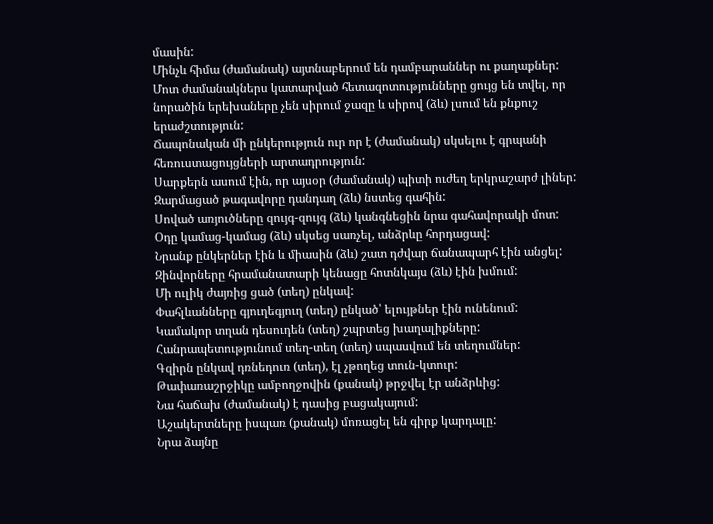մասին:
Մինչև հիմա (ժամանակ) այտնաբերում են դամբարաններ ու քաղաքներ:
Մոտ ժամանակներս կատարված հետազոտությունները ցույց են տվել, որ նորածին երեխաները չեն սիրում ջազը և սիրով (ձև) լսում են քնքուշ երաժշտություն:
Ճապոնական մի ընկերություն ուր որ է (ժամանակ) սկսելու է գրպանի հեռուստացույցների արտադրություն:
Սարքերն ասում էին, որ այսօր (ժամանակ) պիտի ուժեղ երկրաշարժ լիներ:
Զարմացած թագավորը դանդաղ (ձև) նստեց գահին:
Սոված առյուծները զույգ-զույգ (ձև) կանգնեցին նրա գահավորակի մոտ:
Օդը կամաց-կամաց (ձև) սկսեց սառչել, անձրևը հորդացավ:
Նրանք ընկերներ էին և միասին (ձև) շատ դժվար ճանապարհ էին անցել:
Զինվորները հրամանատարի կենացը հոտնկայս (ձև) էին խմում:
Մի ուլիկ ժայռից ցած (տեղ) ընկավ:
Փահլևանները գյուղեգյուղ (տեղ) ընկած՝ ելույթներ էին ունենում:
Կամակոր տղան դեսուդեն (տեղ) շպրտեց խաղալիքները:
Հանրապետությունում տեղ-տեղ (տեղ) սպասվում են տեղումներ:
Գզիրն ընկավ դռնեդուռ (տեղ), էլ չթողեց տուն-կտուր:
Թափառաշրջիկը ամբողջովին (քանակ) թրջվել էր անձրևից:
Նա հաճախ (ժամանակ) է դասից բացակայում:
Աշակերտները իսպառ (քանակ) մոռացել են գիրք կարդալը:
Նրա ձայնը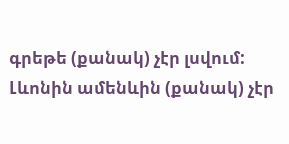գրեթե (քանակ) չէր լսվում:
Լևոնին ամենևին (քանակ) չէր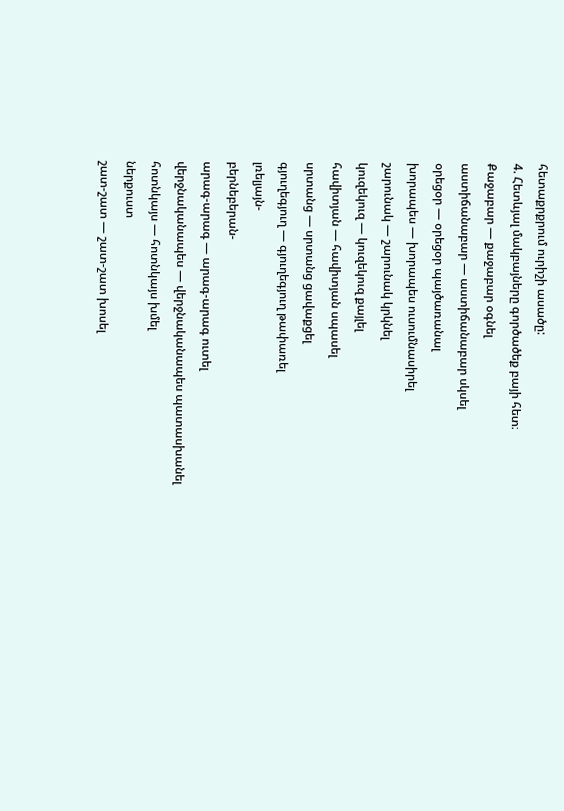հետաքրքրում ուրիշի ասածը:
4. Հետևյալ մակբայները գործածեք բայի հետ։
Քաջաբար — քաջաբար օգնել
աստիճանաբար — աստիճանաբար սկսել
օրեցօր — օրեցօր պայծառանալ
խորապես — խորապես ուսումնասիրել
շարունակ — շարունակ կրկնել
կուզեկուզ — կուզեկուզ քայլել
հավիտյան — հավիտյան սպասել
սրտանց — սրտանց ցավաքցել
գյուղեգյուղ — գյուղեգյուղ թափառել
լռելյայն-
բերնեբերան-
արագ-արագ — արագ-արագ ուտել
վերջնականապես — վերջնականապես պատասխանել
հոտնկայս — հոտնկայս խմել
ներքուստ
շատ-շատ — շատ-շատ խոսել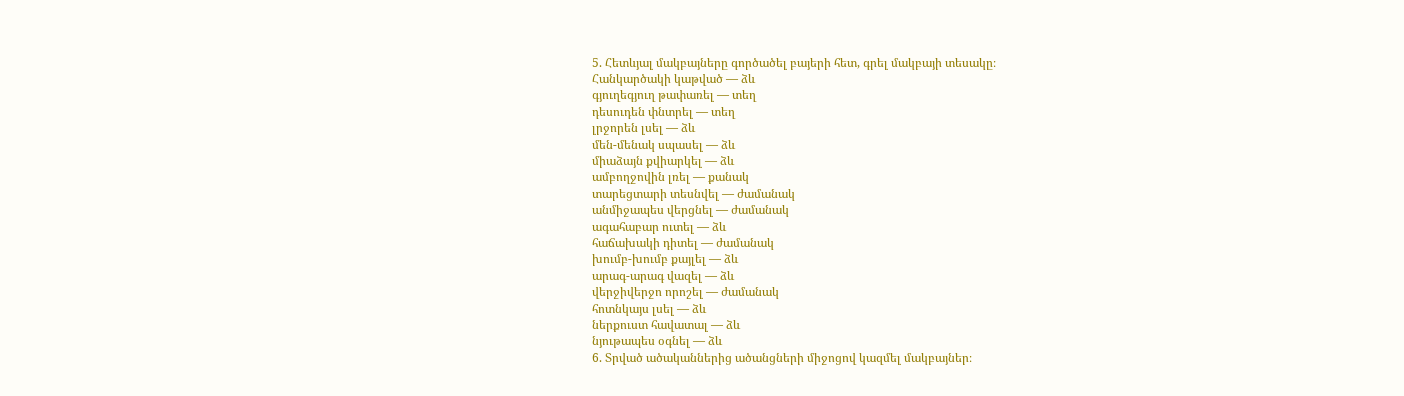5. Հետևյալ մակբայները գործածել բայերի հետ, գրել մակբայի տեսակը։
Հանկարծակի կաթված — ձև
գյուղեգյուղ թափառել — տեղ
դեսուդեն փնտրել — տեղ
լրջորեն լսել — ձև
մեն-մենակ սպասել — ձև
միաձայն քվիարկել — ձև
ամբողջովին լռել — քանակ
տարեցտարի տեսնվել — ժամանակ
անմիջապես վերցնել — ժամանակ
ագահաբար ուտել — ձև
հաճախակի դիտել — ժամանակ
խումբ-խումբ քայլել — ձև
արագ-արագ վազել — ձև
վերջիվերջո որոշել — ժամանակ
հոտնկայս լսել — ձև
ներքուստ հավատալ — ձև
նյութապես օգնել — ձև
6. Տրված ածականներից ածանցների միջոցով կազմել մակբայներ։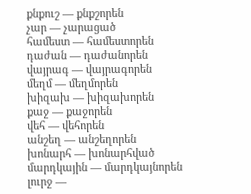քնքուշ — քնքշորեն
չար — չարացած
համեստ — համեստորեն
դաժան — դաժանորեն
վայրագ — վայրագորեն
մեղմ — մեղմորեն
խիզախ — խիզախորեն
քաջ — քաջորեն
վեհ — վեհորեն
անշեղ — անշեղորեն
խոնարհ — խոնարհված
մարդկային — մարդկայնորեն
լուրջ —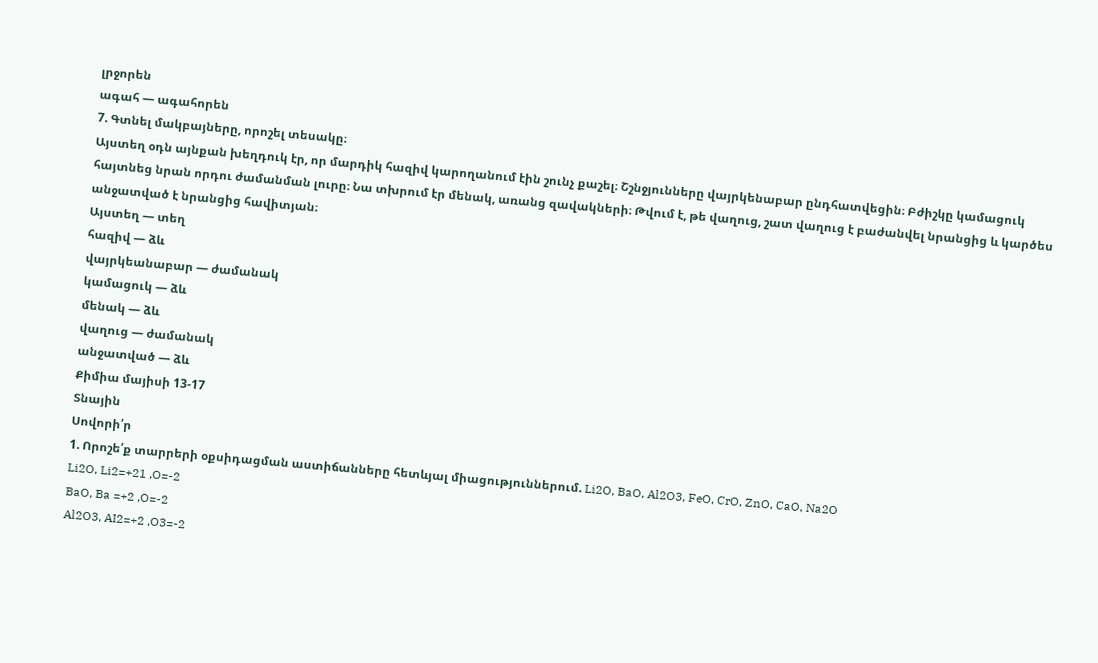լրջորեն
ագահ — ագահորեն
7. Գտնել մակբայները, որոշել տեսակը։
Այստեղ օդն այնքան խեղդուկ էր, որ մարդիկ հազիվ կարողանում էին շունչ քաշել։ Շշնջյունները վայրկենաբար ընդհատվեցին։ Բժիշկը կամացուկ հայտնեց նրան որդու ժամանման լուրը։ Նա տխրում էր մենակ, առանց զավակների։ Թվում է, թե վաղուց, շատ վաղուց է բաժանվել նրանցից և կարծես անջատված է նրանցից հավիտյան։
Այստեղ — տեղ
հազիվ — ձև
վայրկեանաբար — ժամանակ
կամացուկ — ձև
մենակ — ձև
վաղուց — ժամանակ
անջատված — ձև
Քիմիա մայիսի 13-17
Տնային
Սովորի՛ր
1. Որոշե՛ք տարրերի օքսիդացման աստիճանները հետևյալ միացություններում. Li2O, BaO, Al2O3, FeO, CrO, ZnO, CaO, Na2O
Li2O, Li2=+21 ,O=-2
BaO, Ba =+2 ,O=-2
Al2O3, AI2=+2 ,O3=-2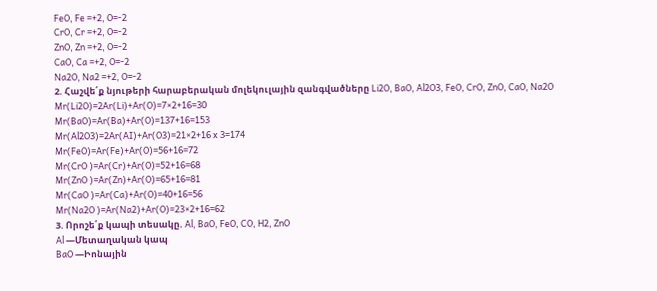FeO, Fe =+2, O=-2
CrO, Cr =+2, O=-2
ZnO, Zn =+2, O=-2
CaO, Ca =+2, O=-2
Na2O, Na2 =+2, O=-2
2. Հաշվե՛ք նյութերի հարաբերական մոլեկուլային զանգվածները Li2O, BaO, Al2O3, FeO, CrO, ZnO, CaO, Na2O
Mr(Li2O)=2Ar(Li)+Ar(O)=7×2+16=30
Mr(BaO)=Ar(Ba)+Ar(O)=137+16=153
Mr(Al2O3)=2Ar(AI)+Ar(O3)=21×2+16 x 3=174
Mr(FeO)=Ar(Fe)+Ar(O)=56+16=72
Mr(CrO )=Ar(Cr)+Ar(O)=52+16=68
Mr(ZnO )=Ar(Zn)+Ar(O)=65+16=81
Mr(CaO )=Ar(Ca)+Ar(O)=40+16=56
Mr(Na2O )=Ar(Na2)+Ar(O)=23×2+16=62
3. Որոշե՛ք կապի տեսակը. Al, BaO, FeO, CO, H2, ZnO
Al —Մետաղական կապ
BaO —Իոնային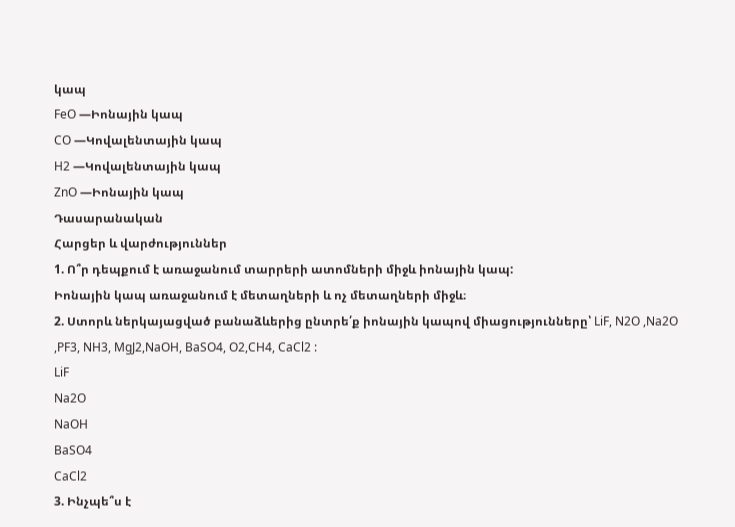կապ
FeO —Իոնային կապ
CO —Կովալենտային կապ
H2 —Կովալենտային կապ
ZnO —Իոնային կապ
Դասարանական
Հարցեր և վարժություններ
1. Ո՞ր դեպքում է առաջանում տարրերի ատոմների միջև իոնային կապ:
Իոնային կապ առաջանում է մետաղների և ոչ մետաղների միջև։
2. Ստորև ներկայացված բանաձևերից ընտրե՛ք իոնային կապով միացությունները՝ LiF, N2O ,Na2O ,PF3, NH3, MgJ2,NaOH, BaSO4, O2,CH4, CaCl2 :
LiF
Na2O
NaOH
BaSO4
CaCl2
3. Ինչպե՞ս է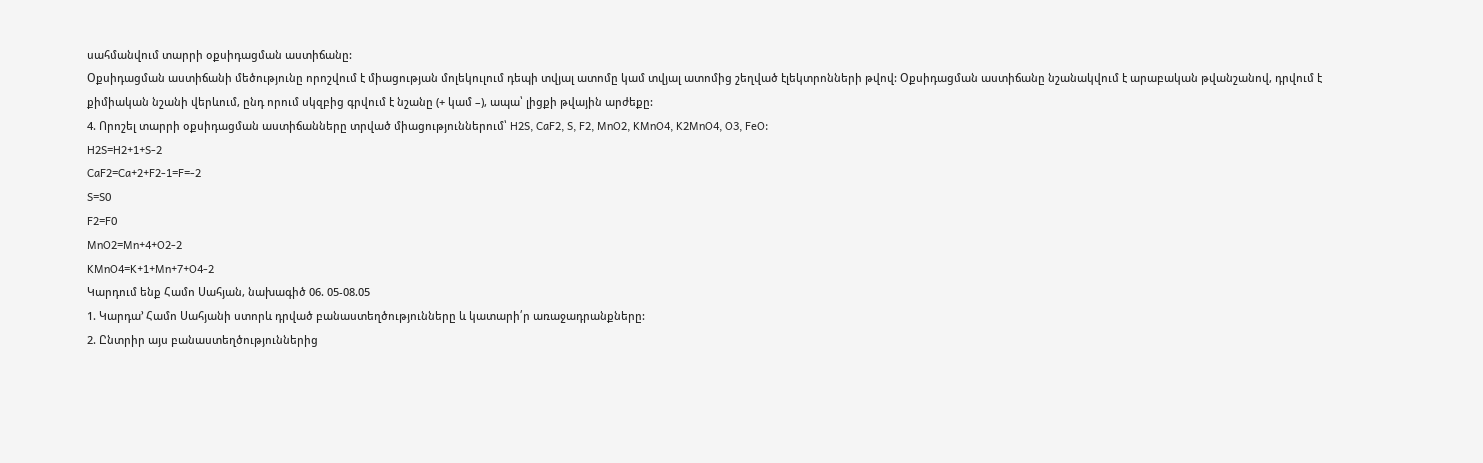սահմանվում տարրի օքսիդացման աստիճանը:
Օքսիդացման աստիճանի մեծությունը որոշվում է միացության մոլեկուլում դեպի տվյալ ատոմը կամ տվյալ ատոմից շեղված էլեկտրոնների թվով: Օքսիդացման աստիճանը նշանակվում է արաբական թվանշանով, դրվում է քիմիական նշանի վերևում, ընդ որում սկզբից գրվում է նշանը (+ կամ –), ապա՝ լիցքի թվային արժեքը:
4. Որոշել տարրի օքսիդացման աստիճանները տրված միացություններում՝ H2S, CaF2, S, F2, MnO2, KMnO4, K2MnO4, O3, FeO:
H2S=H2+1+S-2
CaF2=Ca+2+F2-1=F=-2
S=S0
F2=F0
MnO2=Mn+4+O2-2
KMnO4=K+1+Mn+7+O4-2
Կարդում ենք Համո Սահյան, նախագիծ 06. 05-08.05
1. Կարդա’ Համո Սահյանի ստորև դրված բանաստեղծությունները և կատարի՛ր առաջադրանքները:
2. Ընտրիր այս բանաստեղծություններից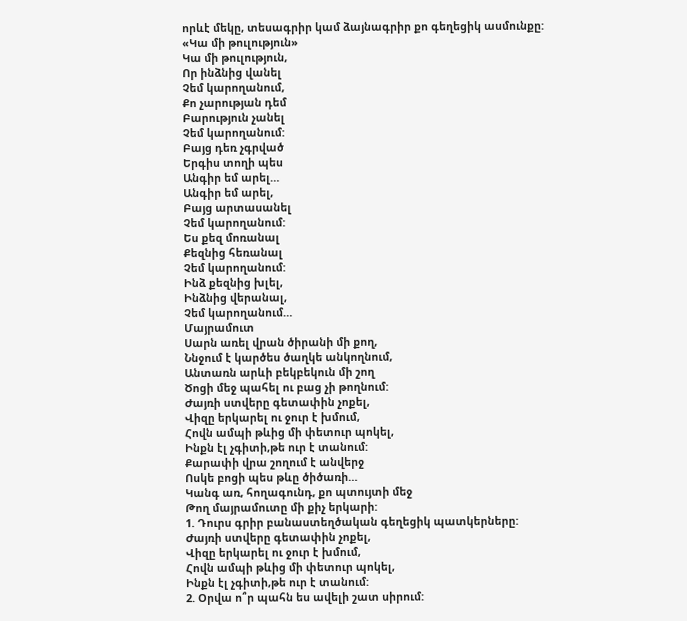որևէ մեկը, տեսագրիր կամ ձայնագրիր քո գեղեցիկ ասմունքը:
«Կա մի թուլություն»
Կա մի թուլություն,
Որ ինձնից վանել
Չեմ կարողանում,
Քո չարության դեմ
Բարություն չանել
Չեմ կարողանում:
Բայց դեռ չգրված
Երգիս տողի պես
Անգիր եմ արել…
Անգիր եմ արել,
Բայց արտասանել
Չեմ կարողանում:
Ես քեզ մոռանալ
Քեզնից հեռանալ
Չեմ կարողանում:
Ինձ քեզնից խլել,
Ինձնից վերանալ,
Չեմ կարողանում…
Մայրամուտ
Սարն առել վրան ծիրանի մի քող,
Ննջում է կարծես ծաղկե անկողնում,
Անտառն արևի բեկբեկուն մի շող
Ծոցի մեջ պահել ու բաց չի թողնում:
Ժայռի ստվերը գետափին չոքել,
Վիզը երկարել ու ջուր է խմում,
Հովն ամպի թևից մի փետուր պոկել,
Ինքն էլ չգիտի,թե ուր է տանում:
Քարափի վրա շողում է անվերջ
Ոսկե բոցի պես թևը ծիծառի…
Կանգ առ, հողագունդ, քո պտույտի մեջ
Թող մայրամուտը մի քիչ երկարի:
1. Դուրս գրիր բանաստեղծական գեղեցիկ պատկերները:
Ժայռի ստվերը գետափին չոքել,
Վիզը երկարել ու ջուր է խմում,
Հովն ամպի թևից մի փետուր պոկել,
Ինքն էլ չգիտի,թե ուր է տանում:
2. Օրվա ո՞ր պահն ես ավելի շատ սիրում: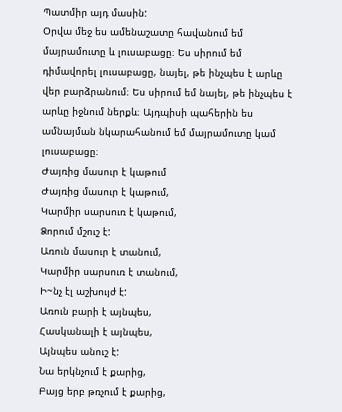Պատմիր այդ մասին:
Օրվա մեջ ես ամենաշատը հավանում եմ մայրամուտը և լուսաբացը։ Ես սիրում եմ դիմավորել լուսաբացը, նայել, թե ինչպես է արևը վեր բարձրանում։ Ես սիրում եմ նայել, թե ինչպես է արևը իջնում ներքև։ Այդպիսի պահերին ես ամնայման նկարահանում եմ մայրամուտը կամ լուսաբացը։
Ժայռից մասուր է կաթում
Ժայռից մասուր է կաթում,
Կարմիր սարսուռ է կաթում,
Ձորում մշուշ է:
Առուն մասուր է տանում,
Կարմիր սարսուռ է տանում,
Ի~նչ էլ աշխույժ է:
Առուն բարի է այնպես,
Հասկանալի է այնպես,
Այնպես անուշ է:
Նա երկնչում է քարից,
Բայց երբ թռչում է քարից,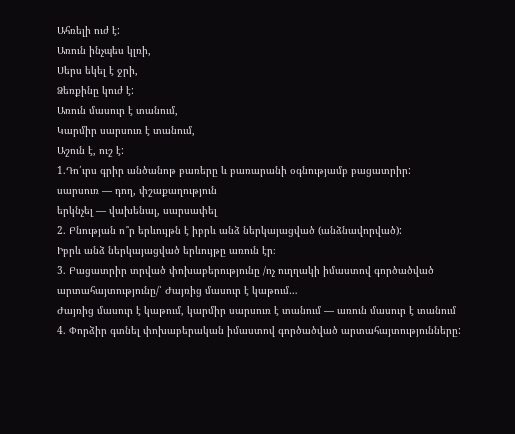Ահռելի ուժ է:
Առուն ինչպես կլռի,
Սերս եկել է ջրի,
Ձեռքինը կուժ է:
Առուն մասուր է տանում,
Կարմիր սարսուռ է տանում,
Աշուն է, ուշ է:
1.Դո՛ւրս գրիր անծանոթ բառերը և բառարանի օգնությամբ բացատրիր:
սարսուռ — դող, փշաքաղություն
երկնչել — վախենալ, սարսափել
2. Բնության ո՞ր երևույթն է իբրև անձ ներկայացված (անձնավորված):
Իբրև անձ ներկայացված երևույթը առուն էր։
3. Բացատրիր տրված փոխաբերությունը /ոչ ուղղակի իմաստով գործածված արտահայտությունը/՝ Ժայռից մասուր է կաթում…
Ժայռից մասուր է կաթում, կարմիր սարսուռ է տանում — առուն մասուր է տանում
4. Փորձիր գտնել փոխաբերական իմաստով գործածված արտահայտությունները: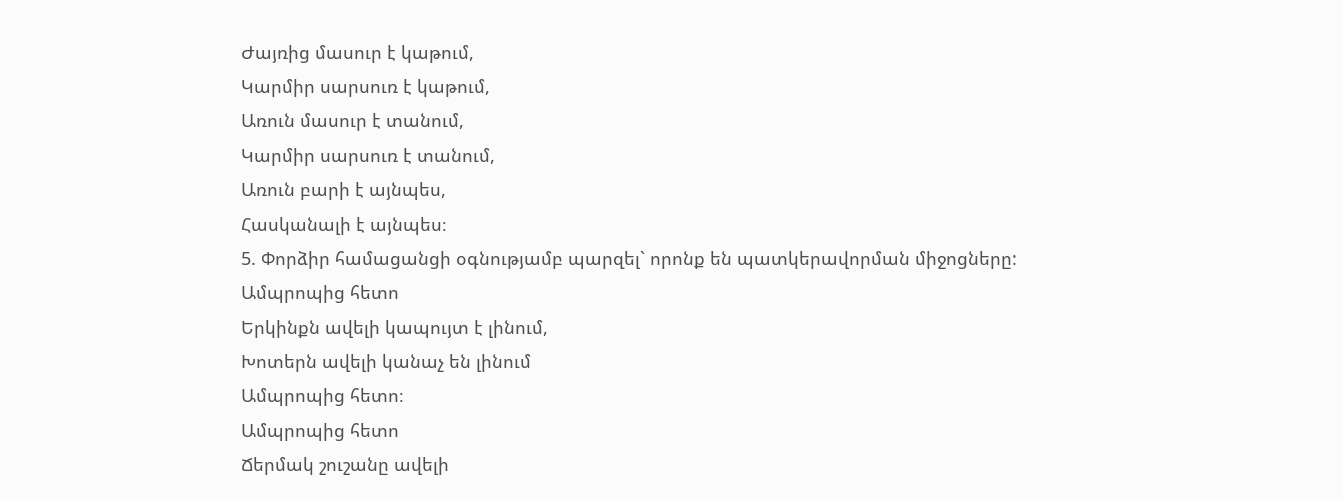Ժայռից մասուր է կաթում,
Կարմիր սարսուռ է կաթում,
Առուն մասուր է տանում,
Կարմիր սարսուռ է տանում,
Առուն բարի է այնպես,
Հասկանալի է այնպես։
5. Փորձիր համացանցի օգնությամբ պարզել` որոնք են պատկերավորման միջոցները:
Ամպրոպից հետո
Երկինքն ավելի կապույտ է լինում,
Խոտերն ավելի կանաչ են լինում
Ամպրոպից հետո։
Ամպրոպից հետո
Ճերմակ շուշանը ավելի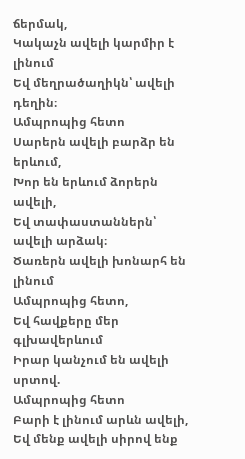ճերմակ,
Կակաչն ավելի կարմիր է լինում
Եվ մեղրածաղիկն՝ ավելի դեղին։
Ամպրոպից հետո
Սարերն ավելի բարձր են երևում,
Խոր են երևում ձորերն ավելի,
Եվ տափաստաններն՝ ավելի արձակ։
Ծառերն ավելի խոնարհ են լինում
Ամպրոպից հետո,
Եվ հավքերը մեր գլխավերևում
Իրար կանչում են ավելի սրտով.
Ամպրոպից հետո
Բարի է լինում արևն ավելի,
Եվ մենք ավելի սիրով ենք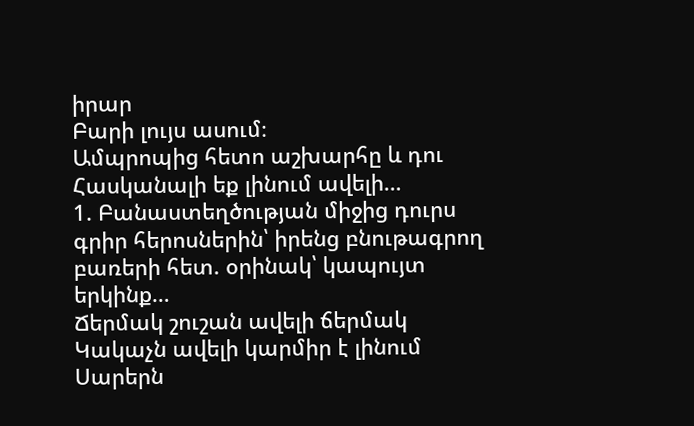իրար
Բարի լույս ասում։
Ամպրոպից հետո աշխարհը և դու
Հասկանալի եք լինում ավելի…
1. Բանաստեղծության միջից դուրս գրիր հերոսներին՝ իրենց բնութագրող բառերի հետ. օրինակ՝ կապույտ երկինք…
Ճերմակ շուշան ավելի ճերմակ
Կակաչն ավելի կարմիր է լինում
Սարերն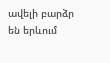ավելի բարձր են երևում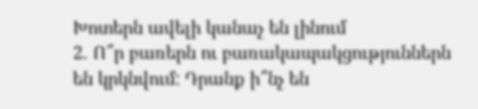Խոտերն ավելի կանաչ են լինում
2. Ո՞ր բառերն ու բառակապակցություններն են կրկնվում: Դրանք ի՞նչ են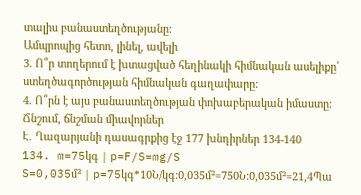տալիս բանաստեղծությանը:
Ամպրոպից հետո, լինել, ավելի
3. Ո՞ր տողերում է խտացված հեղինակի հիմնական ասելիքը՝ ստեղծագործության հիմնական գաղափարը:
4. Ո՞րն է այս բանաստեղծության փոխաբերական իմաստը:
Ճնշում, ճնշման միավորներ
Է․ Ղազարյանի դասագրքից էջ 177 խնդիրներ 134-140
134. m=75կգ | p=F/S=mg/S
S=0,035մ² | p=75կգ*10Ն/կգ:0,035մ²=750Ն:0,035մ²=21,4Պա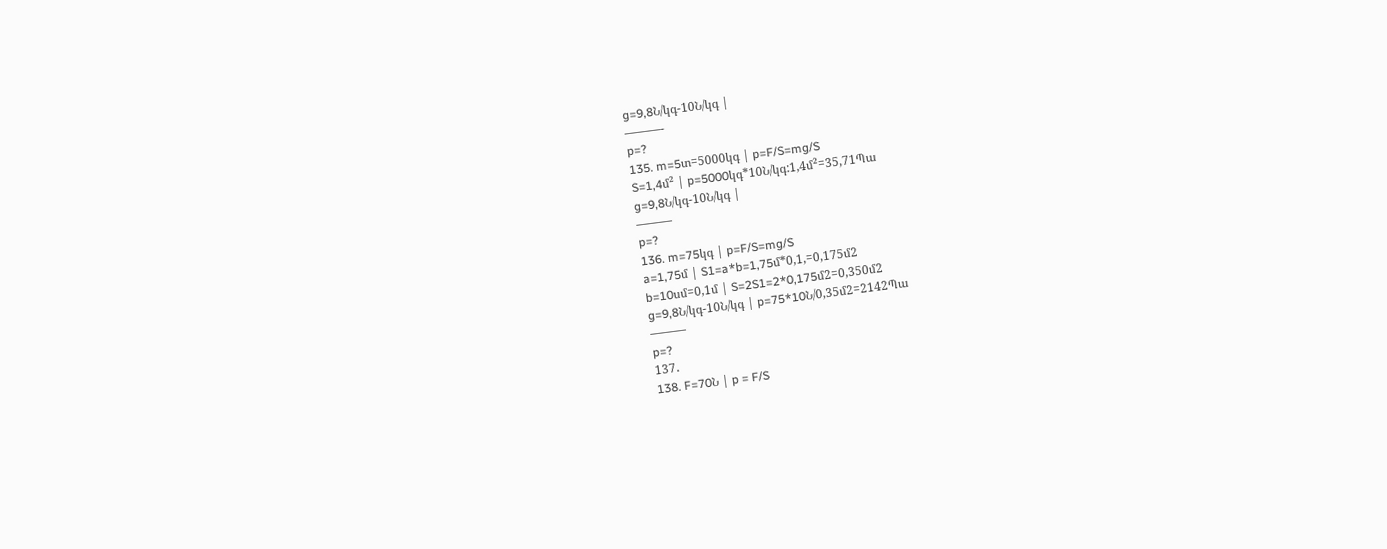g=9,8Ն/կգ-10Ն/կգ |
———-
p=?
135. m=5տ=5000կգ | p=F/S=mg/S
S=1,4մ² | p=5000կգ*10Ն/կգ:1,4մ²=35,71Պա
g=9,8Ն/կգ-10Ն/կգ |
———
p=?
136. m=75կգ | p=F/S=mg/S
a=1,75մ | S1=a*b=1,75մ*0,1,=0,175մ2
b=10սմ=0,1մ | S=2S1=2*0,175մ2=0,350մ2
g=9,8Ն/կգ-10Ն/կգ | p=75*10Ն/0,35մ2=2142Պա
———
p=?
137․
138. F=70Ն | p = F/S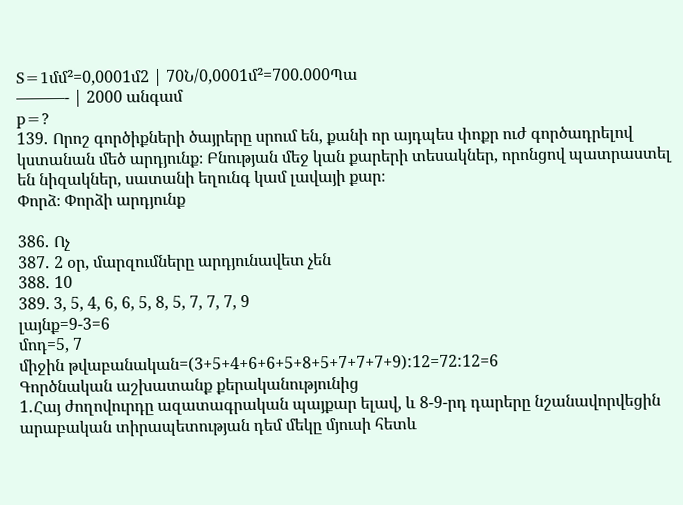S=1մմ²=0,0001մ2 | 70Ն/0,0001մ²=700.000Պա
———- | 2000 անգամ
p=?
139․ Որոշ գործիքների ծայրերը սրում են, քանի որ այդպես փոքր ուժ գործադրելով կստանան մեծ արդյունք։ Բնության մեջ կան քարերի տեսակներ, որոնցով պատրաստել են նիզակներ, սատանի եղունգ կամ լավայի քար։
Փորձ։ Փորձի արդյունք

386․ Ոչ
387․ 2 օր, մարզումները արդյունավետ չեն
388․ 10
389. 3, 5, 4, 6, 6, 5, 8, 5, 7, 7, 7, 9
լայնք=9-3=6
մոդ=5, 7
միջին թվաբանական=(3+5+4+6+6+5+8+5+7+7+7+9):12=72:12=6
Գործնական աշխատանք քերականությունից
1․Հայ ժողովուրդը ազատագրական պայքար ելավ, և 8-9-րդ դարերը նշանավորվեցին արաբական տիրապետության դեմ մեկը մյուսի հետև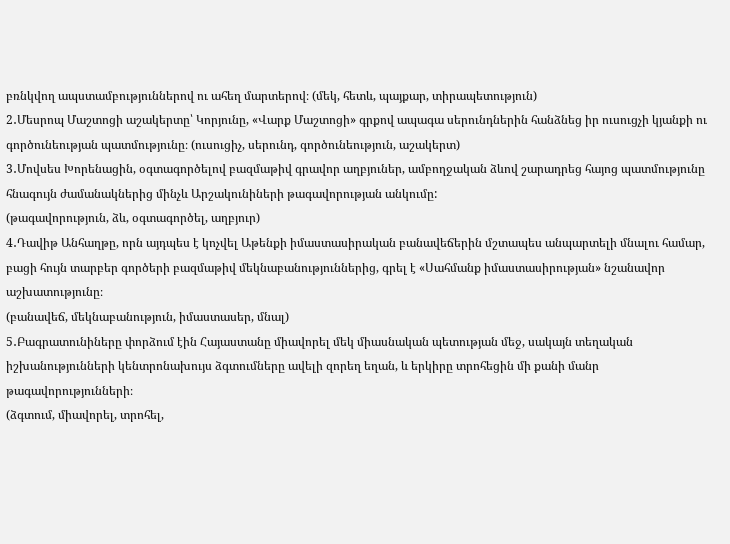բռնկվող ապստամբություններով ու ահեղ մարտերով։ (մեկ, հետև, պայքար, տիրապետություն)
2․Մեսրոպ Մաշտոցի աշակերտը՝ Կորյունը, «Վարք Մաշտոցի» գրքով ապագա սերունդներին հանձնեց իր ուսուցչի կյանքի ու գործունեության պատմությունը։ (ուսուցիչ, սերունդ, գործունեություն, աշակերտ)
3․Մովսես Խորենացին, օգտագործելով բազմաթիվ գրավոր աղբյուներ, ամբողջական ձևով շարադրեց հայոց պատմությունը հնագույն ժամանակներից մինչև Արշակունիների թագավորության անկումը:
(թագավորություն, ձև, օգտագործել, աղբյուր)
4․Դավիթ Անհաղթը, որն այդպես է կոչվել Աթենքի իմաստասիրական բանավեճերին մշտապես անպարտելի մնալու համար, բացի հույն տարբեր գործերի բազմաթիվ մեկնաբանություններից, գրել է «Սահմանք իմաստասիրության» նշանավոր աշխատությունը։
(բանավեճ, մեկնաբանություն, իմաստասեր, մնալ)
5․Բագրատունիները փորձում էին Հայաստանը միավորել մեկ միասնական պետության մեջ, սակայն տեղական իշխանությունների կենտրոնախույս ձգտումները ավելի զորեղ եղան, և երկիրը տրոհեցին մի քանի մանր թագավորությունների։
(ձգտում, միավորել, տրոհել,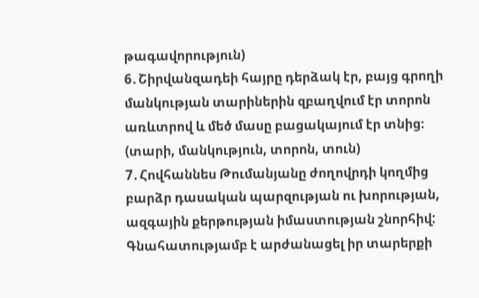թագավորություն)
6․Շիրվանզադեի հայրը դերձակ էր, բայց գրողի մանկության տարիներին զբաղվում էր տորոն առևտրով և մեծ մասը բացակայում էր տնից։
(տարի, մանկություն, տորոն, տուն)
7․Հովհաննես Թումանյանը ժողովրդի կողմից բարձր դասական պարզության ու խորության, ազգային քերթության իմաստության շնորհիվ: Գնահատությամբ է արժանացել իր տարերքի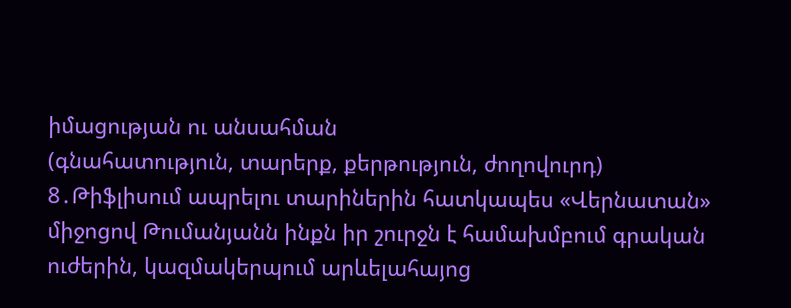իմացության ու անսահման
(գնահատություն, տարերք, քերթություն, ժողովուրդ)
8․Թիֆլիսում ապրելու տարիներին հատկապես «Վերնատան» միջոցով Թումանյանն ինքն իր շուրջն է համախմբում գրական ուժերին, կազմակերպում արևելահայոց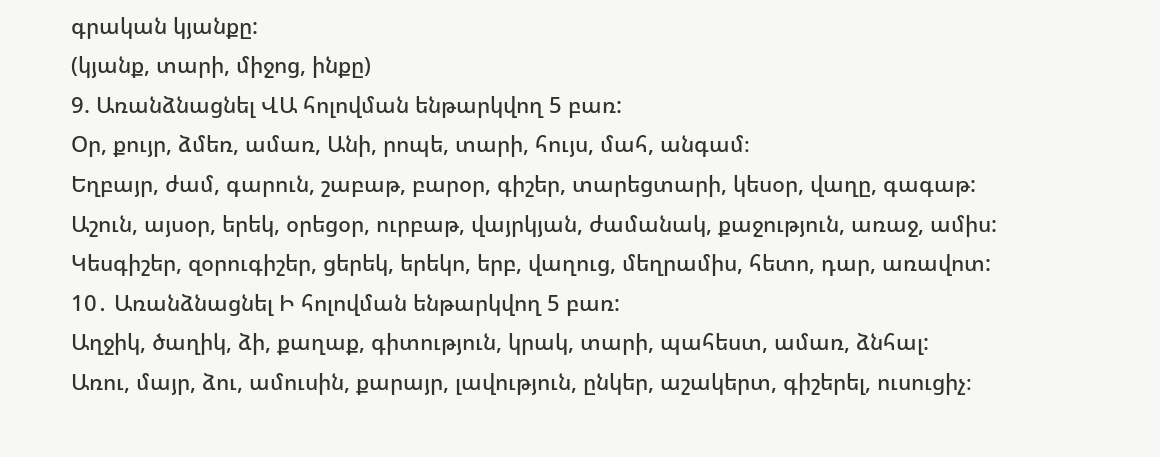գրական կյանքը:
(կյանք, տարի, միջոց, ինքը)
9. Առանձնացնել ՎԱ հոլովման ենթարկվող 5 բառ:
Օր, քույր, ձմեռ, ամառ, Անի, րոպե, տարի, հույս, մահ, անգամ։
Եղբայր, ժամ, գարուն, շաբաթ, բարօր, գիշեր, տարեցտարի, կեսօր, վաղը, գագաթ:
Աշուն, այսօր, երեկ, օրեցօր, ուրբաթ, վայրկյան, ժամանակ, քաջություն, առաջ, ամիս:
Կեսգիշեր, զօրուգիշեր, ցերեկ, երեկո, երբ, վաղուց, մեղրամիս, հետո, դար, առավոտ:
10․ Առանձնացնել Ի հոլովման ենթարկվող 5 բառ:
Աղջիկ, ծաղիկ, ձի, քաղաք, գիտություն, կրակ, տարի, պահեստ, ամառ, ձնհալ:
Առու, մայր, ձու, ամուսին, քարայր, լավություն, ընկեր, աշակերտ, գիշերել, ուսուցիչ։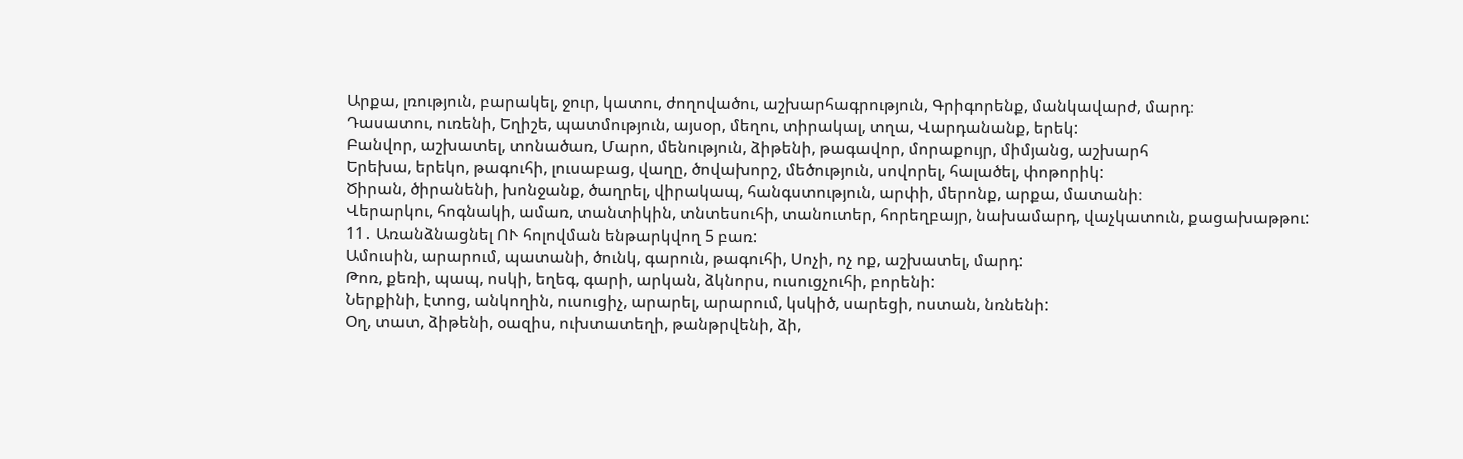Արքա, լռություն, բարակել, ջուր, կատու, ժողովածու, աշխարհագրություն, Գրիգորենք, մանկավարժ, մարդ։
Դասատու, ուռենի, Եղիշե, պատմություն, այսօր, մեղու, տիրակալ, տղա, Վարդանանք, երեկ:
Բանվոր, աշխատել, տոնածառ, Մարո, մենություն, ձիթենի, թագավոր, մորաքույր, միմյանց, աշխարհ
Երեխա, երեկո, թագուհի, լուսաբաց, վաղը, ծովախորշ, մեծություն, սովորել, հալածել, փոթորիկ:
Ծիրան, ծիրանենի, խոնջանք, ծաղրել, վիրակապ, հանգստություն, արփի, մերոնք, արքա, մատանի։
Վերարկու, հոգնակի, ամառ, տանտիկին, տնտեսուհի, տանուտեր, հորեղբայր, նախամարդ, վաչկատուն, քացախաթթու:
11․ Առանձնացնել ՈՒ հոլովման ենթարկվող 5 բառ:
Ամուսին, արարում, պատանի, ծունկ, գարուն, թագուհի, Սոչի, ոչ ոք, աշխատել, մարդ:
Թոռ, քեռի, պապ, ոսկի, եղեգ, գարի, արկան, ձկնորս, ուսուցչուհի, բորենի:
Ներքինի, էտոց, անկողին, ուսուցիչ, արարել, արարում, կսկիծ, սարեցի, ոստան, նռնենի:
Օղ, տատ, ձիթենի, օազիս, ուխտատեղի, թանթրվենի, ձի,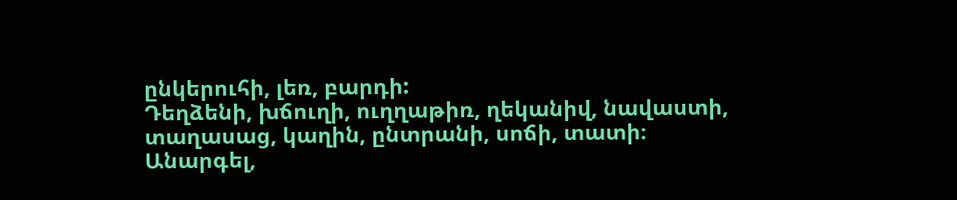ընկերուհի, լեռ, բարդի:
Դեղձենի, խճուղի, ուղղաթիռ, ղեկանիվ, նավաստի, տաղասաց, կաղին, ընտրանի, սոճի, տատի։
Անարգել,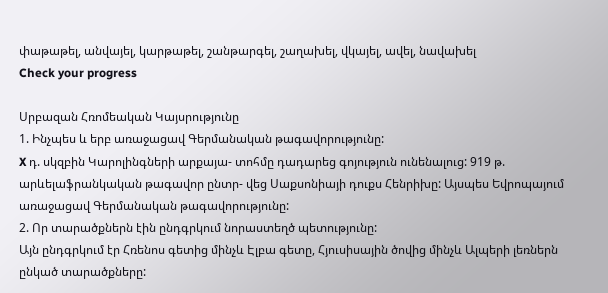փաթաթել, անվայել, կարթաթել, շանթարգել, շաղախել, վկայել, ավել, նավախել
Check your progress

Սրբազան Հռոմեական Կայսրությունը
1. Ինչպես և երբ առաջացավ Գերմանական թագավորությունը:
X դ. սկզբին Կարոլինգների արքայա- տոհմը դադարեց գոյություն ունենալուց: 919 թ. արևելաֆրանկական թագավոր ընտր- վեց Սաքսոնիայի դուքս Հենրիխը: Այսպես Եվրոպայում առաջացավ Գերմանական թագավորությունը:
2. Որ տարածքներն էին ընդգրկում նորաստեղծ պետությունը:
Այն ընդգրկում էր Հռենոս գետից մինչև Էլբա գետը, Հյուսիսային ծովից մինչև Ալպերի լեռներն ընկած տարածքները: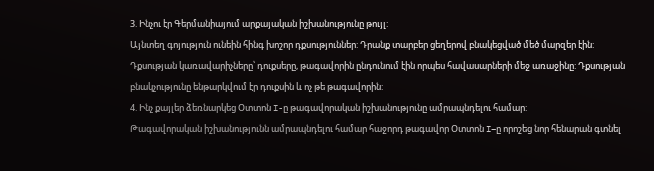3. Ինչու էր Գերմանիայում արքայական իշխանությունը թույլ:
Այնտեղ գոյություն ունեին հինգ խոշոր դքսություններ: Դրանք տարբեր ցեղերով բնակեցված մեծ մարզեր էին: Դքսության կառավարիչները՝ դուքսերը, թագավորին ընդունում էին որպես հավասարների մեջ առաջինը: Դքսության բնակչությունը ենթարկվում էր դուքսին և ոչ թե թագավորին:
4. Ինչ քայլեր ձեռնարկեց Օտտոն I-ը թագավորական իշխանությունը ամրապնդելու համար:
Թագավորական իշխանությունն ամրապնդելու համար հաջորդ թագավոր Օտտոն I–ը որոշեց նոր հենարան գտնել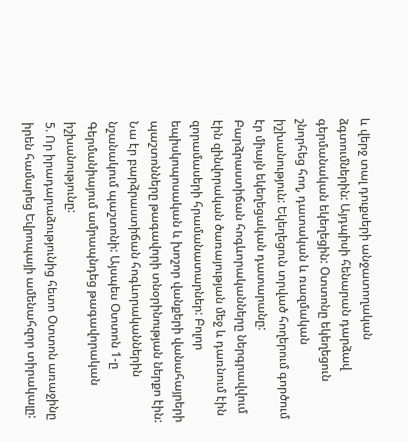և վերջ տալ դուքսերի անջատողական ձգտումներին: Այդպիսի հենարան դարձավ գերմանական եկեղեցին: Օտտոնը եկեղեցուն շնորհեց հող, դատական և ռազմական իշխանություն: Եկեղեցուն տրված հողերում գործում էր միայն եկեղեցական դատարանը: Բարձրաստիճան հոգևորականները ներգրավվում էին զինվորական ծառայության մեջ և դառնում էին զորամասերի հրամանատարներ: Բոլոր եպիսկոպոսական և խոշոր վանքերի վանահայրերի պաշտոնները թագավորի տնօրինության ներքո էին: Նա էր բարձրաստիճան հոգևորականներին նշանակում պաշտոնի: Այսպես Օտտոն 1-ը Գերմանիայում ամրապնդեց թագավորական իշխանությունը:
5. Որ իրադարաձությունից հետո Օտտոն առաջինը իրեն համարեց Եվրոպայի ամենահզոր տիրակալը: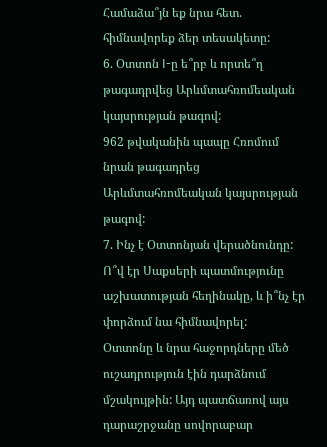Համաձա՞յն եք նրա հետ. հիմնավորեք ձեր տեսակետը:
6. Օտտոն I-ը ե՞րբ և որտե՞ղ թագադրվեց Արևմտահռոմեական կայսրության թագով:
962 թվականին պապը Հռոմում նրան թագադրեց Արևմտահռոմեական կայսրության թագով:
7. Ինչ է Օտտոնյան վերածնունդը: Ո՞վ էր Սաքսերի պատմությունը աշխատության հեղինակը, և ի՞նչ էր փորձում նա հիմնավորել:
Օտտոնը և նրա հաջորդները մեծ ուշադրություն էին դարձնում մշակույթին: Այդ պատճառով այս դարաշրջանը սովորաբար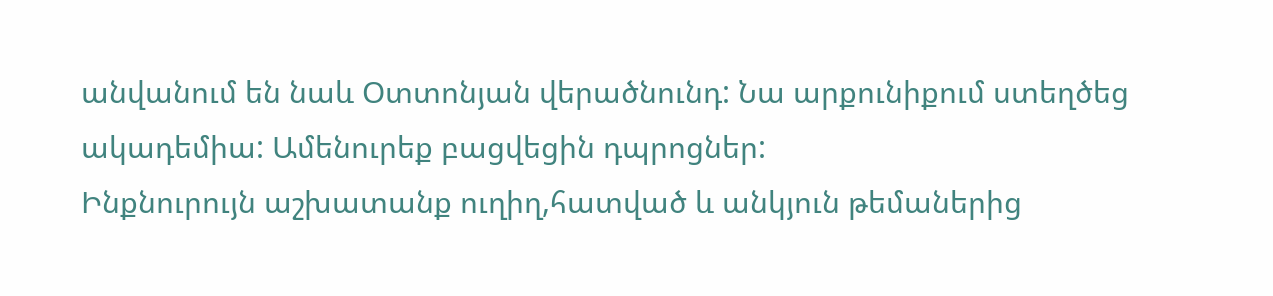անվանում են նաև Օտտոնյան վերածնունդ: Նա արքունիքում ստեղծեց ակադեմիա: Ամենուրեք բացվեցին դպրոցներ:
Ինքնուրույն աշխատանք ուղիղ,հատված և անկյուն թեմաներից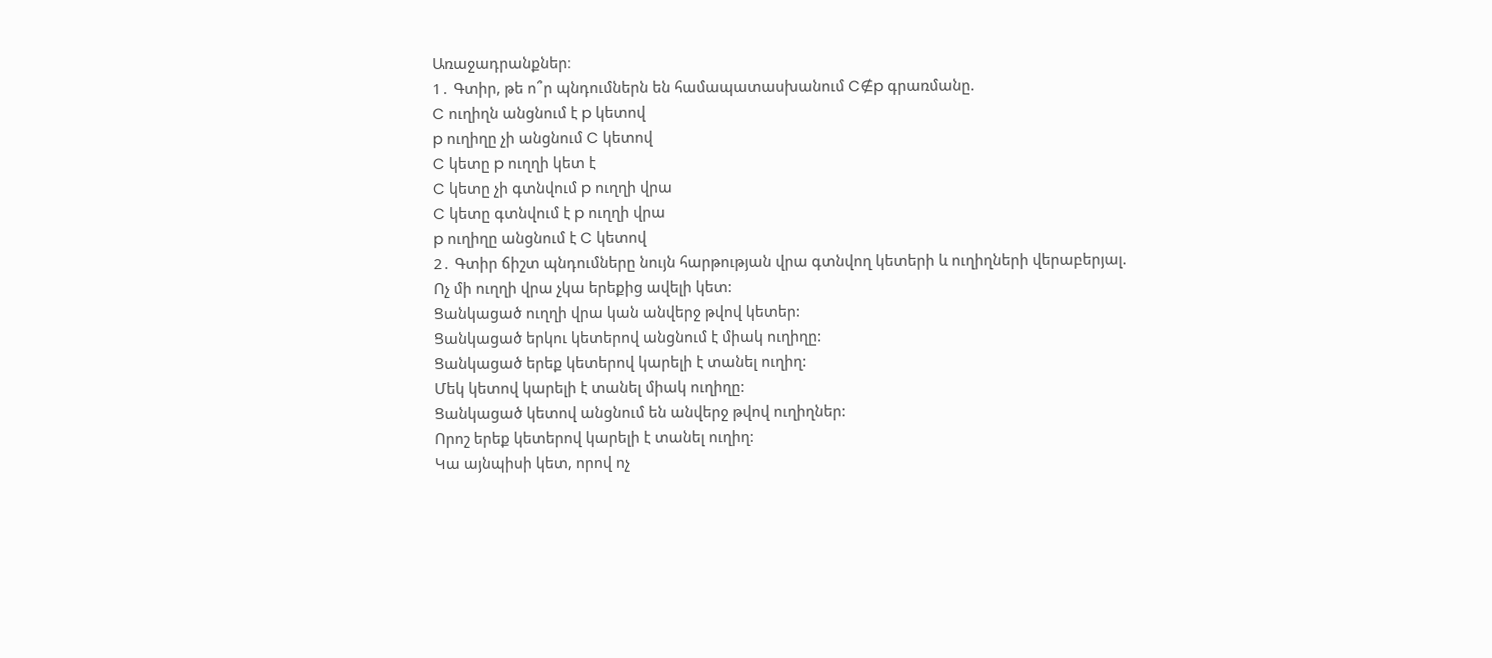Առաջադրանքներ։
1․ Գտիր, թե ո՞ր պնդումներն են համապատասխանում C∉p գրառմանը.
C ուղիղն անցնում է p կետով
p ուղիղը չի անցնում C կետով
C կետը p ուղղի կետ է
C կետը չի գտնվում p ուղղի վրա
C կետը գտնվում է p ուղղի վրա
p ուղիղը անցնում է C կետով
2․ Գտիր ճիշտ պնդումները նույն հարթության վրա գտնվող կետերի և ուղիղների վերաբերյալ.
Ոչ մի ուղղի վրա չկա երեքից ավելի կետ:
Ցանկացած ուղղի վրա կան անվերջ թվով կետեր:
Ցանկացած երկու կետերով անցնում է միակ ուղիղը:
Ցանկացած երեք կետերով կարելի է տանել ուղիղ:
Մեկ կետով կարելի է տանել միակ ուղիղը:
Ցանկացած կետով անցնում են անվերջ թվով ուղիղներ:
Որոշ երեք կետերով կարելի է տանել ուղիղ:
Կա այնպիսի կետ, որով ոչ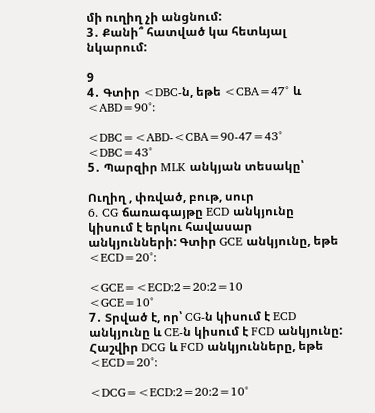մի ուղիղ չի անցնում:
3․ Քանի՞ հատված կա հետևյալ նկարում:

9
4․ Գտիր <DBC-ն, եթե <CBA=47° և <ABD=90°:

<DBC=<ABD-<CBA=90-47=43°
<DBC=43°
5․ Պարզիր MLK անկյան տեսակը՝

Ուղիղ , փռված, բութ, սուր
6․ CG ճառագայթը ECD անկյունը կիսում է երկու հավասար անկյունների: Գտիր GCE անկյունը, եթե <ECD=20°:

<GCE=<ECD:2=20:2=10
<GCE=10°
7․ Տրված է, որ՝ CG-ն կիսում է ECD անկյունը և CE-ն կիսում է FCD անկյունը: Հաշվիր DCG և FCD անկյունները, եթե <ECD=20°:

<DCG=<ECD:2=20:2=10°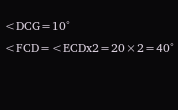<DCG=10°
<FCD=<ECDx2=20×2=40°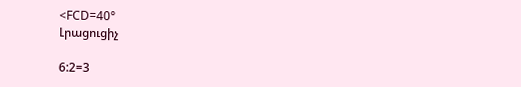<FCD=40°
Լրացուցիչ

6:2=3